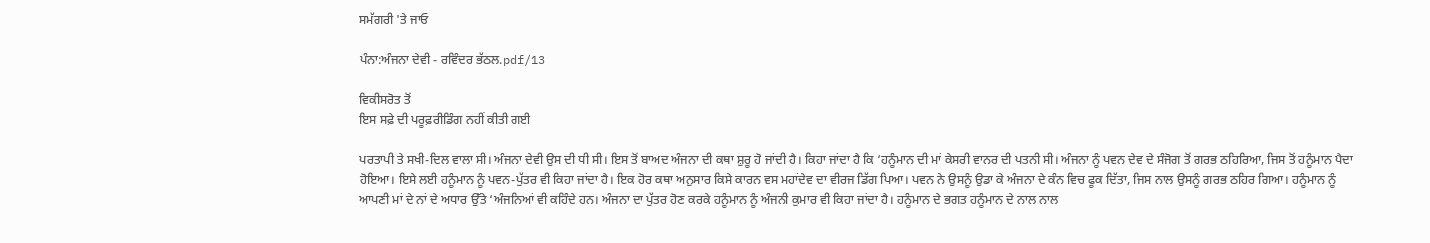ਸਮੱਗਰੀ 'ਤੇ ਜਾਓ

ਪੰਨਾ:ਅੰਜਨਾ ਦੇਵੀ - ਰਵਿੰਦਰ ਭੱਠਲ.pdf/13

ਵਿਕੀਸਰੋਤ ਤੋਂ
ਇਸ ਸਫ਼ੇ ਦੀ ਪਰੂਫ਼ਰੀਡਿੰਗ ਨਹੀਂ ਕੀਤੀ ਗਈ

ਪਰਤਾਪੀ ਤੇ ਸਖੀ-ਦਿਲ ਵਾਲਾ ਸੀ। ਅੰਜਨਾ ਦੇਵੀ ਉਸ ਦੀ ਧੀ ਸੀ। ਇਸ ਤੋਂ ਬਾਅਦ ਅੰਜਨਾ ਦੀ ਕਥਾ ਸ਼ੁਰੂ ਹੋ ਜਾਂਦੀ ਹੈ। ਕਿਹਾ ਜਾਂਦਾ ਹੈ ਕਿ ‘ਹਨੂੰਮਾਨ ਦੀ ਮਾਂ ਕੇਸਰੀ ਵਾਨਰ ਦੀ ਪਤਨੀ ਸੀ। ਅੰਜਨਾ ਨੂੰ ਪਵਨ ਦੇਵ ਦੇ ਸੰਜੋਗ ਤੋਂ ਗਰਭ ਠਹਿਰਿਆ, ਜਿਸ ਤੋਂ ਹਨੂੰਮਾਨ ਪੈਦਾ ਹੋਇਆ। ਇਸੇ ਲਈ ਹਨੂੰਮਾਨ ਨੂੰ ਪਵਨ-ਪੁੱਤਰ ਵੀ ਕਿਹਾ ਜਾਂਦਾ ਹੈ। ਇਕ ਹੋਰ ਕਥਾ ਅਨੁਸਾਰ ਕਿਸੇ ਕਾਰਨ ਵਸ ਮਹਾਂਦੇਵ ਦਾ ਵੀਰਜ ਡਿੱਗ ਪਿਆ। ਪਵਨ ਨੇ ਉਸਨੂੰ ਉਡਾ ਕੇ ਅੰਜਨਾ ਦੇ ਕੰਨ ਵਿਚ ਫੂਕ ਦਿੱਤਾ, ਜਿਸ ਨਾਲ ਉਸਨੂੰ ਗਰਭ ਠਹਿਰ ਗਿਆ। ਹਨੂੰਮਾਨ ਨੂੰ ਆਪਣੀ ਮਾਂ ਦੇ ਨਾਂ ਦੇ ਅਧਾਰ ਉੱਤੇ ‘ਅੰਜਨਿਆਂ ਵੀ ਕਹਿੰਦੇ ਹਨ। ਅੰਜਨਾ ਦਾ ਪੁੱਤਰ ਹੋਣ ਕਰਕੇ ਹਨੂੰਮਾਨ ਨੂੰ ਅੰਜਨੀ ਕੁਮਾਰ ਵੀ ਕਿਹਾ ਜਾਂਦਾ ਹੈ। ਹਨੂੰਮਾਨ ਦੇ ਭਗਤ ਹਨੂੰਮਾਨ ਦੇ ਨਾਲ ਨਾਲ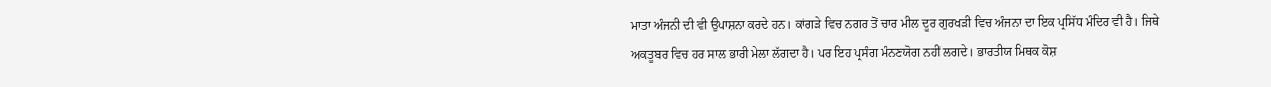ਮਾਤਾ ਅੰਜਨੀ ਦੀ ਵੀ ਉਪਾਸ਼ਨਾ ਕਰਦੇ ਹਨ। ਕਾਂਗੜੇ ਵਿਚ ਨਗਰ ਤੋਂ ਚਾਰ ਮੀਲ ਦੂਰ ਗੁਰਖੜੀ ਵਿਚ ਅੰਜਨਾ ਦਾ ਇਕ ਪ੍ਰਸਿੱਧ ਮੰਦਿਰ ਵੀ ਹੈ। ਜਿਥੇ ਅਕਤੂਬਰ ਵਿਚ ਹਰ ਸਾਲ ਭਾਰੀ ਮੇਲਾ ਲੱਗਦਾ ਹੈ। ਪਰ ਇਹ ਪ੍ਰਸੰਗ ਮੰਨਣਯੋਗ ਨਹੀਂ ਲਗਦੇ। ਭਾਰਤੀਯ ਮਿਥਕ ਕੋਸ਼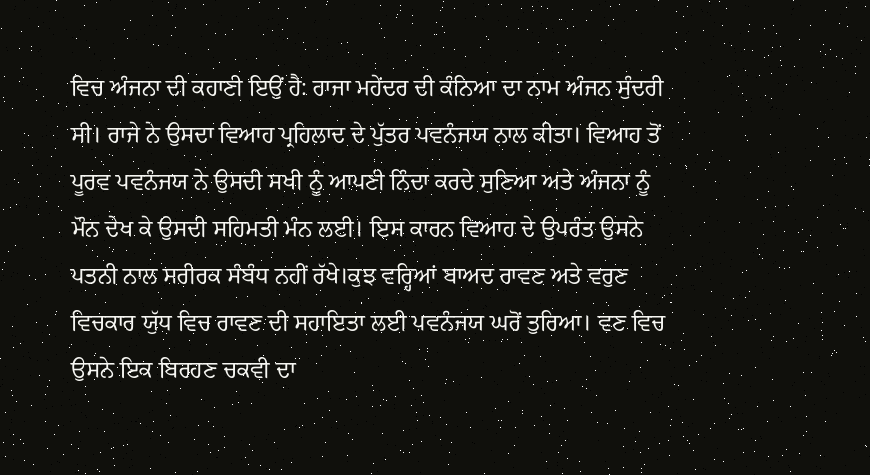ਵਿਚ ਅੰਜਨਾ ਦੀ ਕਹਾਣੀ ਇਉਂ ਹੈ: ਰਾਜਾ ਮਹੇਂਦਰ ਦੀ ਕੰਨਿਆ ਦਾ ਨਾਮ ਅੰਜਨ ਸੁੰਦਰੀ ਸੀ। ਰਾਜੇ ਨੇ ਉਸਦਾ ਵਿਆਹ ਪ੍ਰਹਿਲਾਦ ਦੇ ਪੁੱਤਰ ਪਵਨੰਜਯ ਨਾਲ ਕੀਤਾ। ਵਿਆਹ ਤੋਂ ਪੂਰਵ ਪਵਨੰਜਯ ਨੇ ਉਸਦੀ ਸਖੀ ਨੂੰ ਆਪਣੀ ਨਿੰਦਾ ਕਰਦੇ ਸੁਣਿਆ ਅਤੇ ਅੰਜਨਾ ਨੂੰ ਮੌਨ ਦੇਖ ਕੇ ਉਸਦੀ ਸਹਿਮਤੀ ਮੰਨ ਲਈ। ਇਸ ਕਾਰਨ ਵਿਆਹ ਦੇ ਉਪਰੰਤ ਉਸਨੇ ਪਤਨੀ ਨਾਲ ਸਰੀਰਕ ਸੰਬੰਧ ਨਹੀਂ ਰੱਖੇ।ਕੁਝ ਵਰ੍ਹਿਆਂ ਬਾਅਦ ਰਾਵਣ ਅਤੇ ਵਰੁਣ ਵਿਚਕਾਰ ਯੁੱਧ ਵਿਚ ਰਾਵਣ ਦੀ ਸਹਾਇਤਾ ਲਈ ਪਵਨੰਜਯ ਘਰੋਂ ਤੁਰਿਆ। ਵਣ ਵਿਚ ਉਸਨੇ ਇਕ ਬਿਰਹਣ ਚਕਵੀ ਦਾ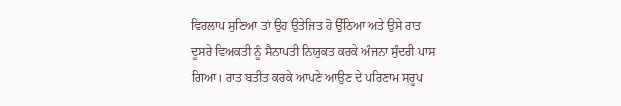ਵਿਰਲਾਪ ਸੁਣਿਆ ਤਾਂ ਉਹ ਉਤੇਜਿਤ ਹੋ ਉੱਠਿਆ ਅਤੇ ਉਸੇ ਰਾਤ ਦੂਸਰੇ ਵਿਅਕਤੀ ਨੂੰ ਸੈਨਾਪਤੀ ਨਿਯੁਕਤ ਕਰਕੇ ਅੰਜਨਾ ਸੁੰਦਰੀ ਪਾਸ ਗਿਆ। ਰਾਤ ਬਤੀਤ ਕਰਕੇ ਆਪਣੇ ਆਉਣ ਦੇ ਪਰਿਣਾਮ ਸਰੂਪ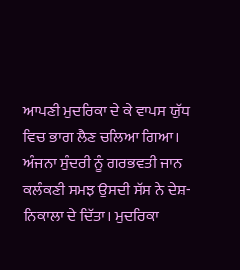ਆਪਣੀ ਮੁਦਰਿਕਾ ਦੇ ਕੇ ਵਾਪਸ ਯੁੱਧ ਵਿਚ ਭਾਗ ਲੈਣ ਚਲਿਆ ਗਿਆ। ਅੰਜਨਾ ਸੁੰਦਰੀ ਨੂੰ ਗਰਭਵਤੀ ਜਾਨ ਕਲੰਕਣੀ ਸਮਝ ਉਸਦੀ ਸੱਸ ਨੇ ਦੇਸ਼-ਨਿਕਾਲਾ ਦੇ ਦਿੱਤਾ। ਮੁਦਰਿਕਾ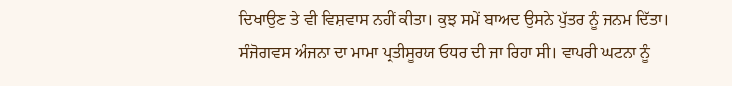ਦਿਖਾਉਣ ਤੇ ਵੀ ਵਿਸ਼ਵਾਸ ਨਹੀਂ ਕੀਤਾ। ਕੁਝ ਸਮੇਂ ਬਾਅਦ ਉਸਨੇ ਪੁੱਤਰ ਨੂੰ ਜਨਮ ਦਿੱਤਾ। ਸੰਜੋਗਵਸ ਅੰਜਨਾ ਦਾ ਮਾਮਾ ਪ੍ਰਤੀਸੂਰਯ ਓਧਰ ਦੀ ਜਾ ਰਿਹਾ ਸੀ। ਵਾਪਰੀ ਘਟਨਾ ਨੂੰ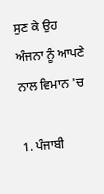ਸੁਣ ਕੇ ਉਹ ਅੰਜਨਾ ਨੂੰ ਆਪਣੇ ਨਾਲ ਵਿਮਾਨ 'ਚ

1. ਪੰਜਾਬੀ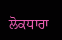ਲੋਕਧਾਰਾ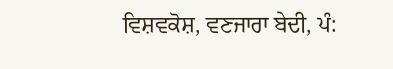ਵਿਸ਼ਵਕੋਸ਼, ਵਣਜਾਰਾ ਬੇਦੀ, ਪੰ: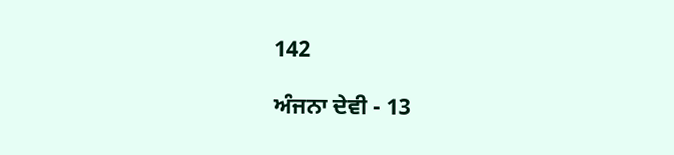142

ਅੰਜਨਾ ਦੇਵੀ - 13